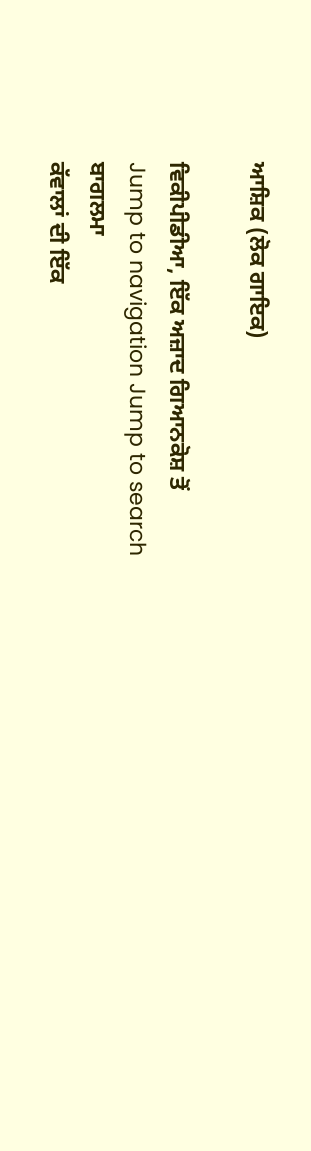ਆਸ਼ਿਕ (ਲੋਕ ਗਾਇਕ)

ਵਿਕੀਪੀਡੀਆ, ਇੱਕ ਅਜ਼ਾਦ ਗਿਆਨਕੋਸ਼ ਤੋਂ
Jump to navigation Jump to search
ਬਾਗਲਮਾ
ਕੱਵਾਲਾਂ ਦੀ ਇੱਕ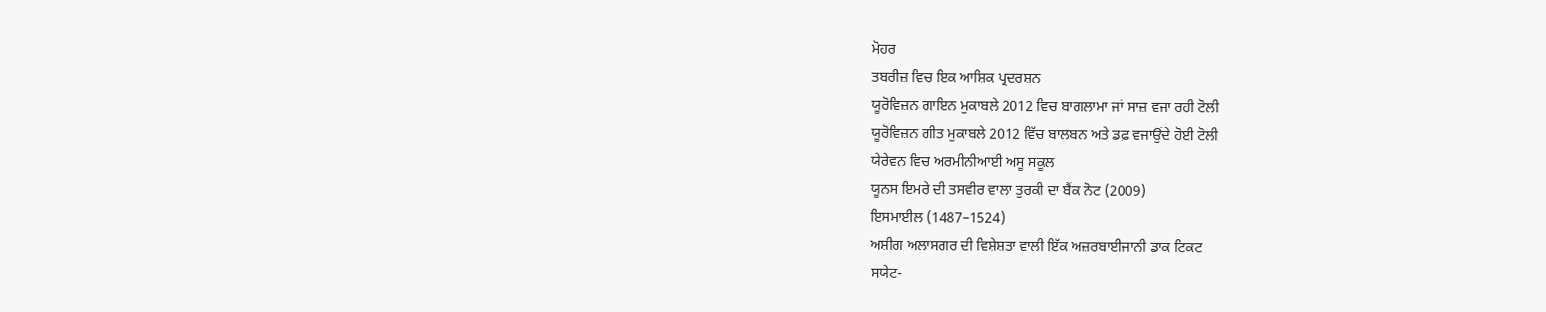ਮੋਹਰ
ਤਬਰੀਜ਼ ਵਿਚ ਇਕ ਆਸ਼ਿਕ ਪ੍ਰਦਰਸ਼ਨ
ਯੂਰੋਵਿਜ਼ਨ ਗਾਇਨ ਮੁਕਾਬਲੇ 2012 ਵਿਚ ਬਾਗਲਾਮਾ ਜਾਂ ਸਾਜ਼ ਵਜਾ ਰਹੀ ਟੋਲੀ
ਯੂਰੋਵਿਜ਼ਨ ਗੀਤ ਮੁਕਾਬਲੇ 2012 ਵਿੱਚ ਬਾਲਬਨ ਅਤੇ ਡਫ਼ ਵਜਾਉਂਦੇ ਹੋਈ ਟੋਲੀ
ਯੇਰੇਵਨ ਵਿਚ ਅਰਮੀਨੀਆਈ ਅਸੂ ਸਕੂਲ
ਯੂਨਸ ਇਮਰੇ ਦੀ ਤਸਵੀਰ ਵਾਲਾ ਤੁਰਕੀ ਦਾ ਬੈਂਕ ਨੋਟ (2009)
ਇਸਮਾਈਲ (1487–1524)
ਅਸ਼ੀਗ ਅਲਾਸਗਰ ਦੀ ਵਿਸ਼ੇਸ਼ਤਾ ਵਾਲੀ ਇੱਕ ਅਜ਼ਰਬਾਈਜਾਨੀ ਡਾਕ ਟਿਕਟ
ਸਯੇਟ-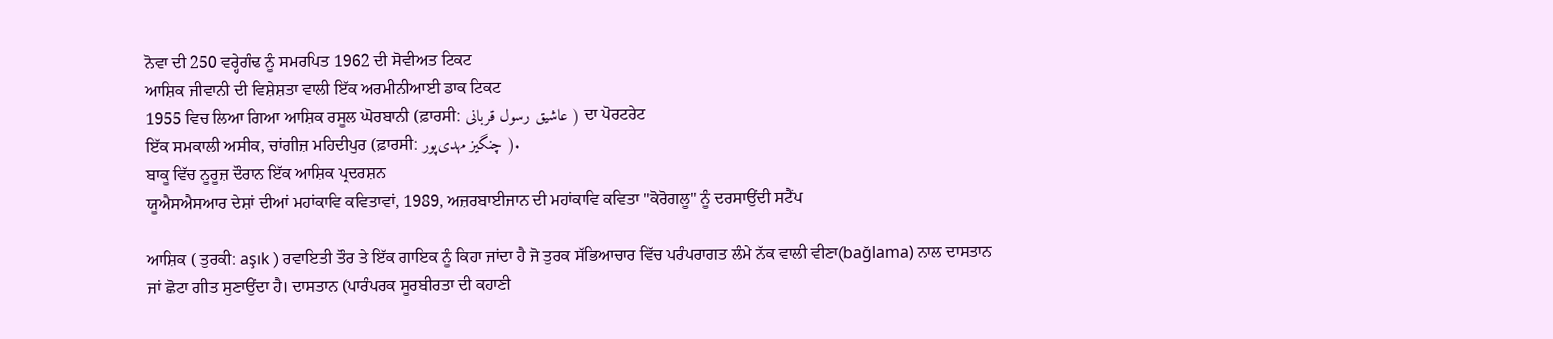ਨੋਵਾ ਦੀ 250 ਵਰ੍ਹੇਗੰਢ ਨੂੰ ਸਮਰਪਿਤ 1962 ਦੀ ਸੋਵੀਅਤ ਟਿਕਟ
ਆਸ਼ਿਕ ਜੀਵਾਨੀ ਦੀ ਵਿਸ਼ੇਸ਼ਤਾ ਵਾਲੀ ਇੱਕ ਅਰਮੀਨੀਆਈ ਡਾਕ ਟਿਕਟ
1955 ਵਿਚ ਲਿਆ ਗਿਆ ਆਸ਼ਿਕ ਰਸੂਲ ਘੋਰਬਾਨੀ (ਫ਼ਾਰਸੀ: عاشیق رسول قربانی ) ਦਾ ਪੋਰਟਰੇਟ
ਇੱਕ ਸਮਕਾਲੀ ਅਸੀਕ, ਚਾਂਗੀਜ਼ ਮਹਿਦੀਪੁਰ (ਫ਼ਾਰਸੀ: چنگیز مهدی‌پور ).
ਬਾਕੂ ਵਿੱਚ ਨੂਰੂਜ਼ ਦੌਰਾਨ ਇੱਕ ਆਸ਼ਿਕ ਪ੍ਰਦਰਸ਼ਨ
ਯੂਐਸਐਸਆਰ ਦੇਸ਼ਾਂ ਦੀਆਂ ਮਹਾਂਕਾਵਿ ਕਵਿਤਾਵਾਂ, 1989, ਅਜ਼ਰਬਾਈਜਾਨ ਦੀ ਮਹਾਂਕਾਵਿ ਕਵਿਤਾ "ਕੋਰੋਗਲੂ" ਨੂੰ ਦਰਸਾਉਂਦੀ ਸਟੈਂਪ

ਆਸ਼ਿਕ ( ਤੁਰਕੀ: aşık ) ਰਵਾਇਤੀ ਤੌਰ ਤੇ ਇੱਕ ਗਾਇਕ ਨੂੰ ਕਿਹਾ ਜਾਂਦਾ ਹੈ ਜੋ ਤੁਰਕ ਸੱਭਿਆਚਾਰ ਵਿੱਚ ਪਰੰਪਰਾਗਤ ਲੰਮੇ ਨੱਕ ਵਾਲੀ ਵੀਣਾ(bağlama) ਨਾਲ ਦਾਸਤਾਨ ਜਾਂ ਛੋਟਾ ਗੀਤ ਸੁਣਾਉਂਦਾ ਹੈ। ਦਾਸਤਾਨ (ਪਾਰੰਪਰਕ ਸੂਰਬੀਰਤਾ ਦੀ ਕਹਾਣੀ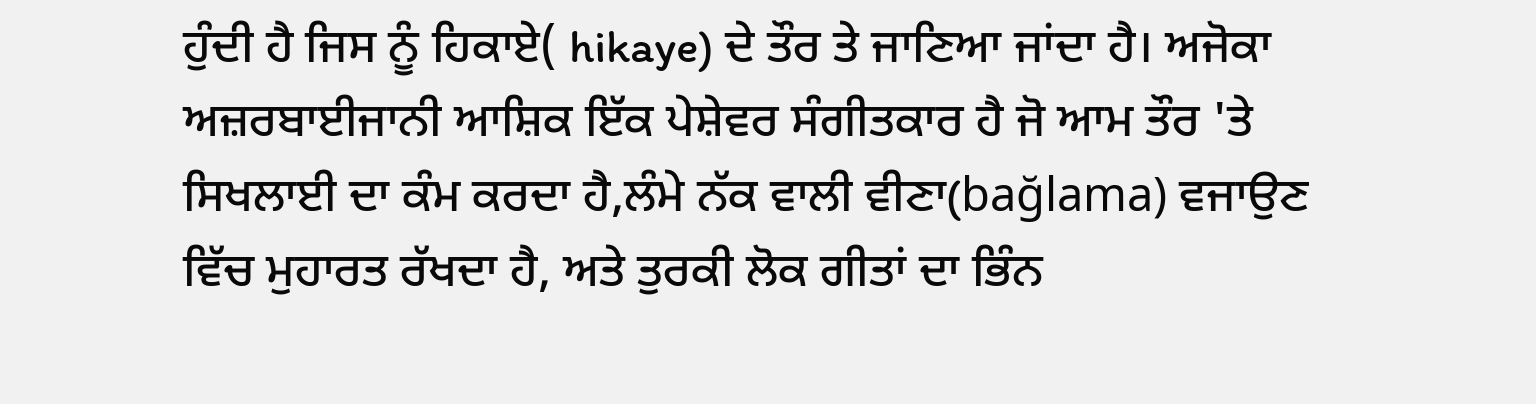ਹੁੰਦੀ ਹੈ ਜਿਸ ਨੂੰ ਹਿਕਾਏ( hikaye) ਦੇ ਤੌਰ ਤੇ ਜਾਣਿਆ ਜਾਂਦਾ ਹੈ। ਅਜੋਕਾ ਅਜ਼ਰਬਾਈਜਾਨੀ ਆਸ਼ਿਕ ਇੱਕ ਪੇਸ਼ੇਵਰ ਸੰਗੀਤਕਾਰ ਹੈ ਜੋ ਆਮ ਤੌਰ 'ਤੇ ਸਿਖਲਾਈ ਦਾ ਕੰਮ ਕਰਦਾ ਹੈ,ਲੰਮੇ ਨੱਕ ਵਾਲੀ ਵੀਣਾ(bağlama) ਵਜਾਉਣ ਵਿੱਚ ਮੁਹਾਰਤ ਰੱਖਦਾ ਹੈ, ਅਤੇ ਤੁਰਕੀ ਲੋਕ ਗੀਤਾਂ ਦਾ ਭਿੰਨ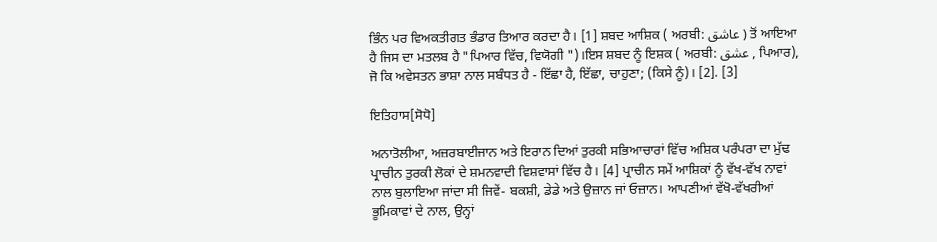ਭਿੰਨ ਪਰ ਵਿਅਕਤੀਗਤ ਭੰਡਾਰ ਤਿਆਰ ਕਰਦਾ ਹੈ। [1] ਸ਼ਬਦ ਆਸ਼ਿਕ ( ਅਰਬੀ: عاشق ) ਤੋਂ ਆਇਆ ਹੈ ਜਿਸ ਦਾ ਮਤਲਬ ਹੈ "ਪਿਆਰ ਵਿੱਚ, ਵਿਯੋਗੀ ")।ਇਸ ਸ਼ਬਦ ਨੂੰ ਇਸ਼ਕ ( ਅਰਬੀ: عشق , ਪਿਆਰ), ਜੋ ਕਿ ਅਵੇਸਤਨ ਭਾਸ਼ਾ ਨਾਲ ਸਬੰਧਤ ਹੈ - ਇੱਛਾ ਹੈ, ਇੱਛਾ, ਚਾਹੁਣਾ; (ਕਿਸੇ ਨੂੰ)। [2]. [3]

ਇਤਿਹਾਸ[ਸੋਧੋ]

ਅਨਾਤੋਲੀਆ, ਅਜ਼ਰਬਾਈਜਾਨ ਅਤੇ ਇਰਾਨ ਦਿਆਂ ਤੁਰਕੀ ਸਭਿਆਚਾਰਾਂ ਵਿੱਚ ਅਸ਼ਿਕ ਪਰੰਪਰਾ ਦਾ ਮੁੱਢ ਪ੍ਰਾਚੀਨ ਤੁਰਕੀ ਲੋਕਾਂ ਦੇ ਸ਼ਮਨਵਾਦੀ ਵਿਸ਼ਵਾਸਾਂ ਵਿੱਚ ਹੈ। [4] ਪ੍ਰਾਚੀਨ ਸਮੇਂ ਆਸ਼ਿਕਾਂ ਨੂੰ ਵੱਖ-ਵੱਖ ਨਾਵਾਂ ਨਾਲ ਬੁਲਾਇਆ ਜਾਂਦਾ ਸੀ ਜਿਵੇਂ- ਬਕਸ਼ੀ, ਡੇਡੇ ਅਤੇ ਉਜ਼ਾਨ ਜਾਂ ਓਜ਼ਾਨ। ਆਪਣੀਆਂ ਵੱਖੋ-ਵੱਖਰੀਆਂ ਭੂਮਿਕਾਵਾਂ ਦੇ ਨਾਲ, ਉਨ੍ਹਾਂ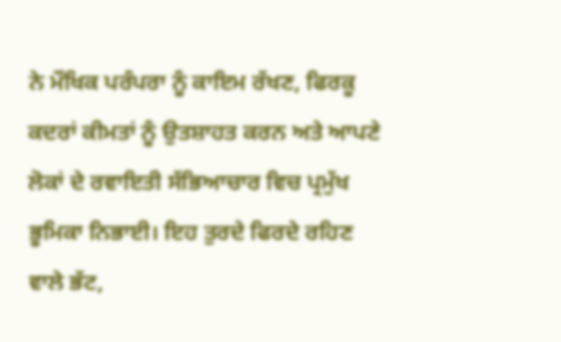ਨੇ ਮੌਖਿਕ ਪਰੰਪਰਾ ਨੂੰ ਕਾਇਮ ਰੱਖਣ, ਫਿਰਕੂ ਕਦਰਾਂ ਕੀਮਤਾਂ ਨੂੰ ਉਤਸ਼ਾਹਤ ਕਰਨ ਅਤੇ ਆਪਣੇ ਲੋਕਾਂ ਦੇ ਰਵਾਇਤੀ ਸੱਭਿਆਚਾਰ ਵਿਚ ਪ੍ਰਮੁੱਖ ਭੂਮਿਕਾ ਨਿਭਾਈ। ਇਹ ਤੁਰਦੇ ਫਿਰਦੇ ਰਹਿਣ ਵਾਲੇ ਭੱਟ,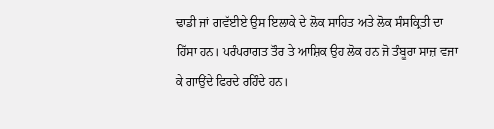ਢਾਡੀ ਜਾਂ ਗਵੱਈਏ ਉਸ ਇਲਾਕੇ ਦੇ ਲੋਕ ਸਾਹਿਤ ਅਤੇ ਲੋਕ ਸੰਸਕ੍ਰਿਤੀ ਦਾ ਹਿੱਸਾ ਹਨ। ਪਰੰਪਰਾਗਤ ਤੌਰ ਤੇ ਆਸ਼ਿਕ ਉਹ ਲੋਕ ਹਨ ਜੋ ਤੰਬੂਰਾ ਸਾਜ਼ ਵਜਾ ਕੇ ਗਾਉਂਦੇ ਫਿਰਦੇ ਰਹਿੰਦੇ ਹਨ।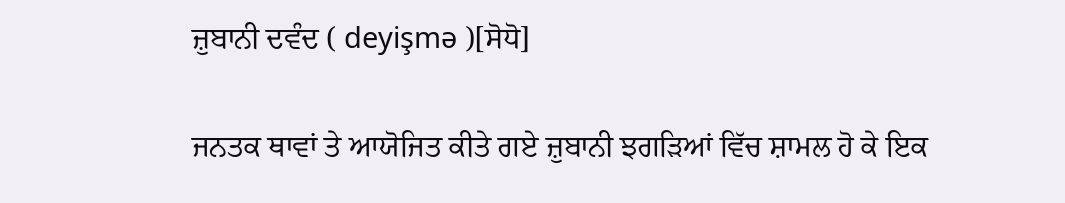ਜ਼ੁਬਾਨੀ ਦਵੰਦ ( deyişmə )[ਸੋਧੋ]

ਜਨਤਕ ਥਾਵਾਂ ਤੇ ਆਯੋਜਿਤ ਕੀਤੇ ਗਏ ਜ਼ੁਬਾਨੀ ਝਗੜਿਆਂ ਵਿੱਚ ਸ਼ਾਮਲ ਹੋ ਕੇ ਇਕ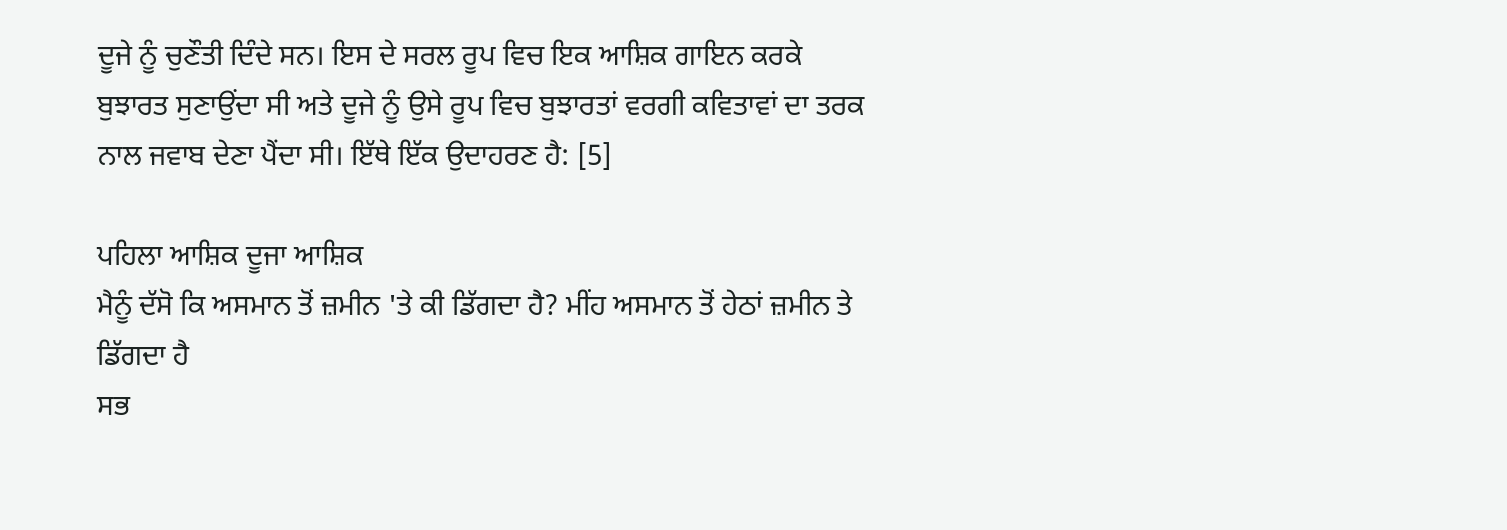ਦੂਜੇ ਨੂੰ ਚੁਣੌਤੀ ਦਿੰਦੇ ਸਨ। ਇਸ ਦੇ ਸਰਲ ਰੂਪ ਵਿਚ ਇਕ ਆਸ਼ਿਕ ਗਾਇਨ ਕਰਕੇ ਬੁਝਾਰਤ ਸੁਣਾਉਂਦਾ ਸੀ ਅਤੇ ਦੂਜੇ ਨੂੰ ਉਸੇ ਰੂਪ ਵਿਚ ਬੁਝਾਰਤਾਂ ਵਰਗੀ ਕਵਿਤਾਵਾਂ ਦਾ ਤਰਕ ਨਾਲ ਜਵਾਬ ਦੇਣਾ ਪੈਂਦਾ ਸੀ। ਇੱਥੇ ਇੱਕ ਉਦਾਹਰਣ ਹੈ: [5]

ਪਹਿਲਾ ਆਸ਼ਿਕ ਦੂਜਾ ਆਸ਼ਿਕ
ਮੈਨੂੰ ਦੱਸੋ ਕਿ ਅਸਮਾਨ ਤੋਂ ਜ਼ਮੀਨ 'ਤੇ ਕੀ ਡਿੱਗਦਾ ਹੈ? ਮੀਂਹ ਅਸਮਾਨ ਤੋਂ ਹੇਠਾਂ ਜ਼ਮੀਨ ਤੇ ਡਿੱਗਦਾ ਹੈ
ਸਭ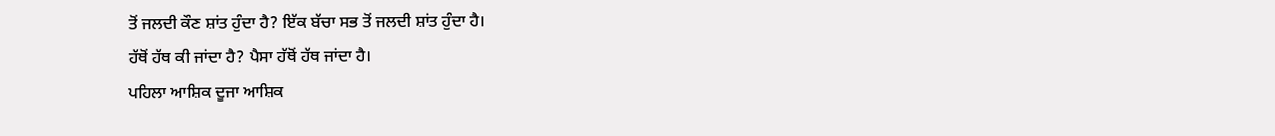ਤੋਂ ਜਲਦੀ ਕੌਣ ਸ਼ਾਂਤ ਹੁੰਦਾ ਹੈ? ਇੱਕ ਬੱਚਾ ਸਭ ਤੋਂ ਜਲਦੀ ਸ਼ਾਂਤ ਹੁੰਦਾ ਹੈ।
ਹੱਥੋਂ ਹੱਥ ਕੀ ਜਾਂਦਾ ਹੈ? ਪੈਸਾ ਹੱਥੋਂ ਹੱਥ ਜਾਂਦਾ ਹੈ।
ਪਹਿਲਾ ਆਸ਼ਿਕ ਦੂਜਾ ਆਸ਼ਿਕ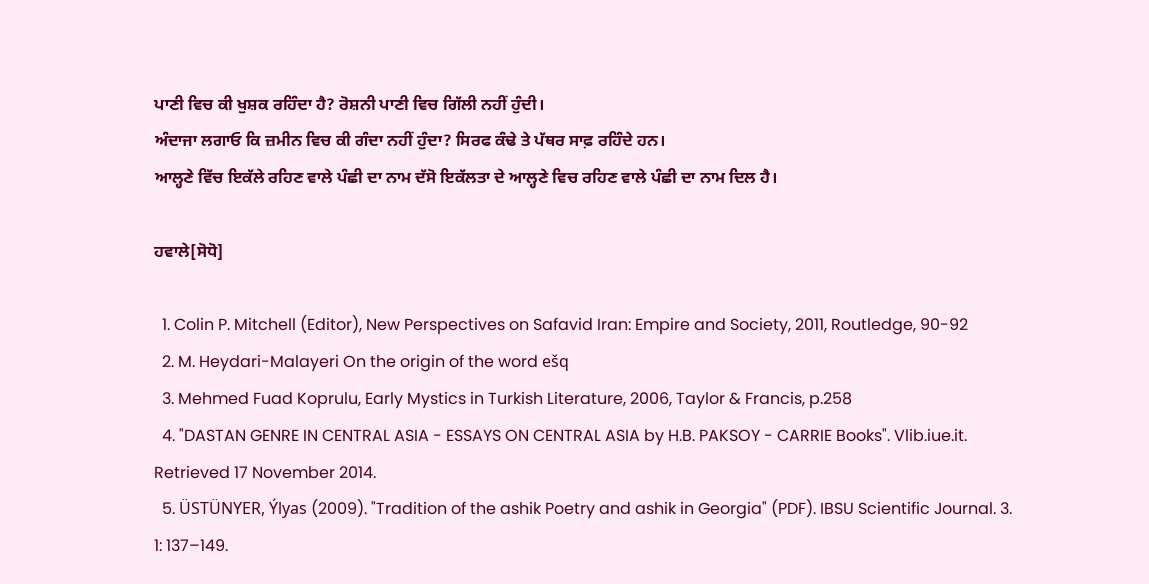ਪਾਣੀ ਵਿਚ ਕੀ ਖੁਸ਼ਕ ਰਹਿੰਦਾ ਹੈ? ਰੋਸ਼ਨੀ ਪਾਣੀ ਵਿਚ ਗਿੱਲੀ ਨਹੀਂ ਹੁੰਦੀ।
ਅੰਦਾਜਾ ਲਗਾਓ ਕਿ ਜ਼ਮੀਨ ਵਿਚ ਕੀ ਗੰਦਾ ਨਹੀਂ ਹੁੰਦਾ? ਸਿਰਫ ਕੰਢੇ ਤੇ ਪੱਥਰ ਸਾਫ਼ ਰਹਿੰਦੇ ਹਨ।
ਆਲ੍ਹਣੇ ਵਿੱਚ ਇਕੱਲੇ ਰਹਿਣ ਵਾਲੇ ਪੰਛੀ ਦਾ ਨਾਮ ਦੱਸੋ ਇਕੱਲਤਾ ਦੇ ਆਲ੍ਹਣੇ ਵਿਚ ਰਹਿਣ ਵਾਲੇ ਪੰਛੀ ਦਾ ਨਾਮ ਦਿਲ ਹੈ।

ਹਵਾਲੇ[ਸੋਧੋ]

  1. Colin P. Mitchell (Editor), New Perspectives on Safavid Iran: Empire and Society, 2011, Routledge, 90-92
  2. M. Heydari-Malayeri On the origin of the word ešq
  3. Mehmed Fuad Koprulu, Early Mystics in Turkish Literature, 2006, Taylor & Francis, p.258
  4. "DASTAN GENRE IN CENTRAL ASIA - ESSAYS ON CENTRAL ASIA by H.B. PAKSOY - CARRIE Books". Vlib.iue.it. Retrieved 17 November 2014.
  5. ÜSTÜNYER, Ýlyas (2009). "Tradition of the ashik Poetry and ashik in Georgia" (PDF). IBSU Scientific Journal. 3. 1: 137–149.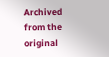Archived from the original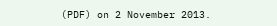(PDF) on 2 November 2013.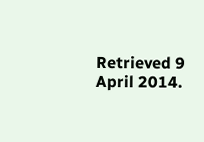Retrieved 9 April 2014.